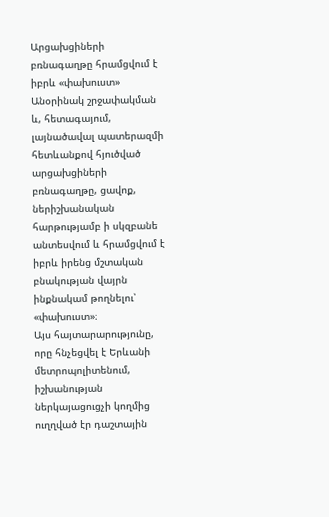Արցախցիների բռնագաղթը հրամցվում է իբրև «փախուստ»
Անօրինակ շրջափակման և, հետագայում, լայնածավալ պատերազմի հետևանքով հյուծված արցախցիների բռնագաղթը, ցավոք, ներիշխանական հարթությամբ ի սկզբանե անտեսվում և հրամցվում է իբրև իրենց մշտական բնակության վայրն ինքնակամ թողնելու՝ «փախուստ»։
Այս հայտարարությունը, որը հնչեցվել է Երևանի մետրոպոլիտենում, իշխանության ներկայացուցչի կողմից ուղղված էր դաշտային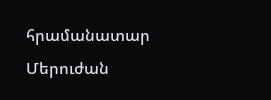հրամանատար Մերուժան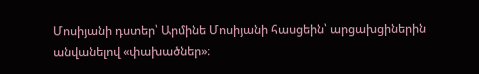Մոսիյանի դստեր՝ Արմինե Մոսիյանի հասցեին՝ արցախցիներին անվանելով «փախածներ»։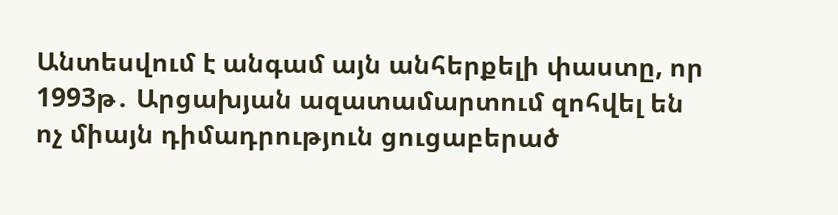Անտեսվում է անգամ այն անհերքելի փաստը, որ 1993թ․ Արցախյան ազատամարտում զոհվել են ոչ միայն դիմադրություն ցուցաբերած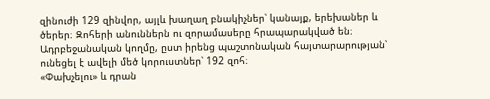զինուժի 129 զինվոր, այլև խաղաղ բնակիչներ՝ կանայք, երեխաներ և ծերեր։ Զոհերի անուններն ու զորամասերը հրապարակված են։ Ադրբեջանական կողմը, ըստ իրենց պաշտոնական հայտարարության՝ ունեցել է ավելի մեծ կորուստներ՝ 192 զոհ։
«Փախչելու» և դրան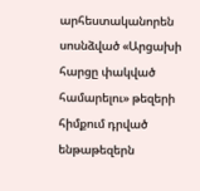արհեստականորեն սոսնձված «Արցախի հարցը փակված համարելու» թեզերի հիմքում դրված ենթաթեզերն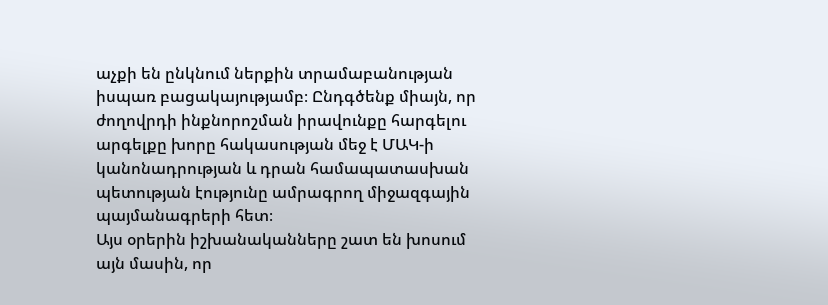աչքի են ընկնում ներքին տրամաբանության իսպառ բացակայությամբ։ Ընդգծենք միայն, որ ժողովրդի ինքնորոշման իրավունքը հարգելու արգելքը խորը հակասության մեջ է ՄԱԿ-ի կանոնադրության և դրան համապատասխան պետության էությունը ամրագրող միջազգային պայմանագրերի հետ։
Այս օրերին իշխանականները շատ են խոսում այն մասին, որ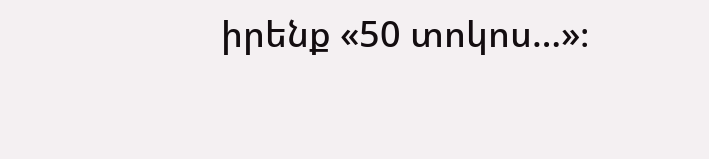իրենք «50 տոկոս…»։